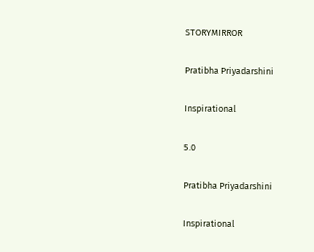STORYMIRROR

Pratibha Priyadarshini

Inspirational

5.0

Pratibha Priyadarshini

Inspirational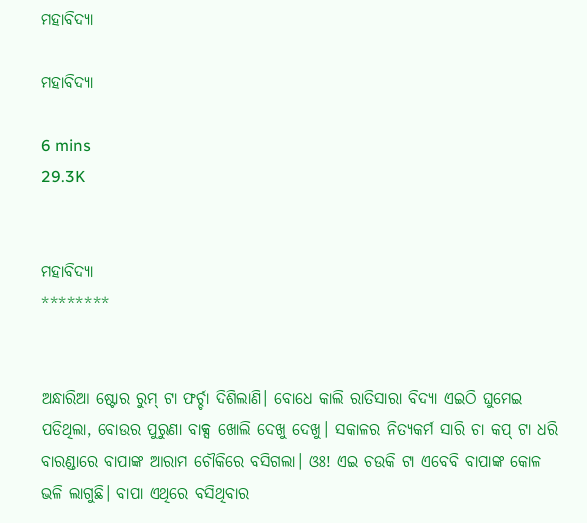ମହାବିଦ୍ୟା

ମହାବିଦ୍ୟା

6 mins
29.3K


ମହାବିଦ୍ୟା
********


ଅନ୍ଧାରିଆ ଷ୍ଟୋର ରୁମ୍ ଟା ଫର୍ଚ୍ଚା ଦିଶିଲାଣି। ବୋଧେ କାଲି ରାତିସାରା ବିଦ୍ୟା ଏଇଠି ଘୁମେଇ ପଡିଥିଲା, ବୋଉର ପୁରୁଣା ବାକ୍ସ ଖୋଲି ଦେଖୁ ଦେଖୁ। ସକାଳର ନିତ୍ୟକର୍ମ ସାରି ଚା କପ୍ ଟା ଧରି ବାରଣ୍ଡାରେ ବାପାଙ୍କ ଆରାମ ଚୌକିରେ ବସିଗଲା। ଓଃ! ଏଇ ଚଉକି ଟା ଏବେବି ବାପାଙ୍କ କୋଳ ଭଳି ଲାଗୁଛି। ବାପା ଏଥିରେ ବସିଥିବାର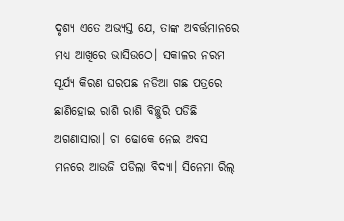ଦୃଶ୍ଯ ଏତେ ଅଭ୍ୟସ୍ତ ଯେ, ତାଙ୍କ ଅବର୍ତ୍ତମାନରେ ମଧ୍ୟ ଆଖିରେ ଭାସିଉଠେ। ସକାଳର ନରମ ସୂର୍ଯ୍ୟ କିରଣ ଘରପଛ ନଡିଆ ଗଛ ପତ୍ରରେ ଛାଣିହୋଇ ରାଶି ରାଶି ବିଚ୍ଛୁରି ପଡିଛି ଅଗଣାସାରା। ଚା ଢୋକେ ନେଇ ଅବସ ମନରେ ଆଉଜି ପଡିଲା ବିଦ୍ୟା। ସିନେମା ରିଲ୍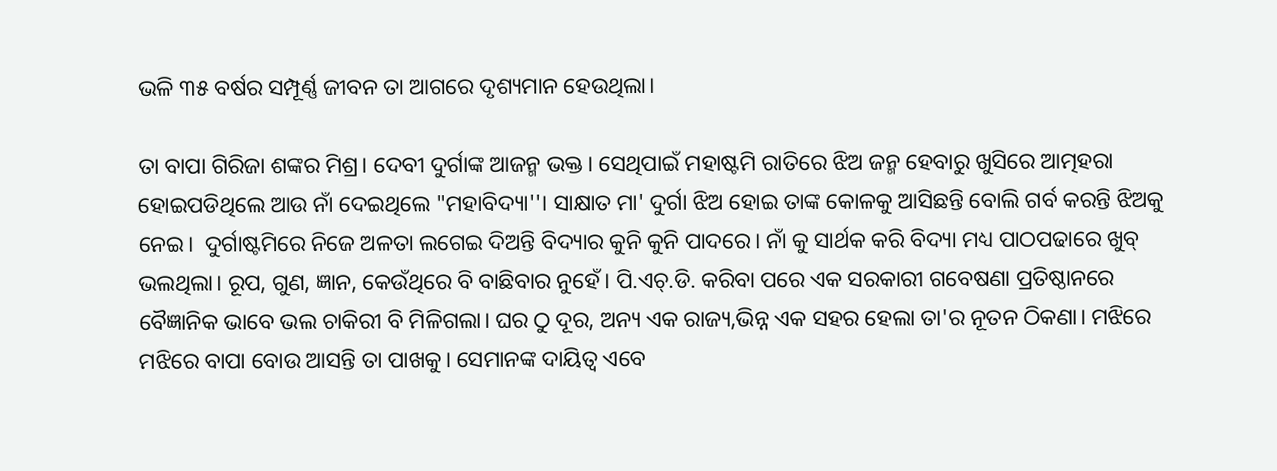ଭଳି ୩୫ ବର୍ଷର ସମ୍ପୂର୍ଣ୍ଣ ଜୀବନ ତା ଆଗରେ ଦୃଶ୍ୟମାନ ହେଉଥିଲା।

ତା ବାପା ଗିରିଜା ଶଙ୍କର ମିଶ୍ର। ଦେବୀ ଦୁର୍ଗାଙ୍କ ଆଜନ୍ମ ଭକ୍ତ। ସେଥିପାଇଁ ମହାଷ୍ଟମି ରାତିରେ ଝିଅ ଜନ୍ମ ହେବାରୁ ଖୁସିରେ ଆତ୍ମହରା ହୋଇପଡିଥିଲେ ଆଉ ନାଁ ଦେଇଥିଲେ "ମହାବିଦ୍ୟା''। ସାକ୍ଷାତ ମା' ଦୁର୍ଗା ଝିଅ ହୋଇ ତାଙ୍କ କୋଳକୁ ଆସିଛନ୍ତି ବୋଲି ଗର୍ବ କରନ୍ତି ଝିଅକୁ ନେଇ।  ଦୁର୍ଗାଷ୍ଟମିରେ ନିଜେ ଅଳତା ଲଗେଇ ଦିଅନ୍ତି ବିଦ୍ୟାର କୁନି କୁନି ପାଦରେ। ନାଁ କୁ ସାର୍ଥକ କରି ବିଦ୍ୟା ମଧ୍ୟ ପାଠପଢାରେ ଖୁବ୍ ଭଲଥିଲା। ରୂପ, ଗୁଣ, ଜ୍ଞାନ, କେଉଁଥିରେ ବି ବାଛିବାର ନୁହେଁ। ପି.ଏଚ୍.ଡି. କରିବା ପରେ ଏକ ସରକାରୀ ଗବେଷଣା ପ୍ରତିଷ୍ଠାନରେ ବୈଜ୍ଞାନିକ ଭାବେ ଭଲ ଚାକିରୀ ବି ମିଳିଗଲା। ଘର ଠୁ ଦୂର, ଅନ୍ୟ ଏକ ରାଜ୍ୟ,ଭିନ୍ନ ଏକ ସହର ହେଲା ତା'ର ନୂତନ ଠିକଣା। ମଝିରେ ମଝିରେ ବାପା ବୋଉ ଆସନ୍ତି ତା ପାଖକୁ। ସେମାନଙ୍କ ଦାୟିତ୍ବ ଏବେ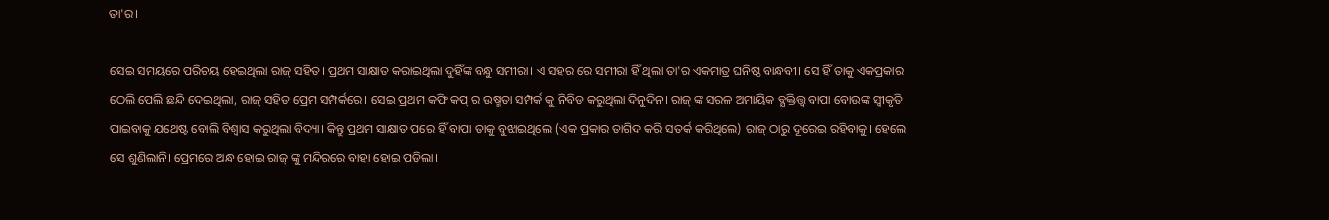ତା'ର।

ସେଇ ସମୟରେ ପରିଚୟ ହେଇଥିଲା ରାଜ୍ ସହିତ। ପ୍ରଥମ ସାକ୍ଷାତ କରାଇଥିଲା ଦୁହିଁଙ୍କ ବନ୍ଧୁ ସମୀରା। ଏ ସହର ରେ ସମୀରା ହିଁ ଥିଲା ତା'ର ଏକମାତ୍ର ଘନିଷ୍ଠ ବାନ୍ଧବୀ। ସେ ହିଁ ତାକୁ ଏକପ୍ରକାର ଠେଲି ପେଲି ଛନ୍ଦି ଦେଇଥିଲା, ରାଜ୍ ସହିତ ପ୍ରେମ ସମ୍ପର୍କରେ। ସେଇ ପ୍ରଥମ କଫି କପ୍ ର ଉଷ୍ମତା ସମ୍ପର୍କ କୁ ନିବିଡ କରୁଥିଲା ଦିନୁଦିନ। ରାଜ୍ ଙ୍କ ସରଳ ଅମାୟିକ ବ୍ଯକ୍ତିତ୍ତ୍ବ ବାପା ବୋଉଙ୍କ ସ୍ବୀକୃତି ପାଇବାକୁ ଯଥେଷ୍ଟ ବୋଲି ବିଶ୍ବାସ କରୁଥିଲା ବିଦ୍ୟା। କିନ୍ତୁ ପ୍ରଥମ ସାକ୍ଷାତ ପରେ ହିଁ ବାପା ତାକୁ ବୁଝାଇଥିଲେ (ଏକ ପ୍ରକାର ତାଗିଦ କରି ସତର୍କ କରିଥିଲେ) ରାଜ୍ ଠାରୁ ଦୂରେଇ ରହିବାକୁ। ହେଲେ ସେ ଶୁଣିଲାନି। ପ୍ରେମରେ ଅନ୍ଧ ହୋଇ ରାଜ୍ ଙ୍କୁ ମନ୍ଦିରରେ ବାହା ହୋଇ ପଡିଲା।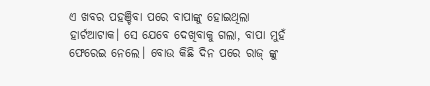ଏ ଖବର ପହଞ୍ଚିବା ପରେ ବାପାଙ୍କୁ ହୋଇଥିଲା ହାର୍ଟଆଟାକ। ସେ ଯେବେ ଦେଖିବାକୁ ଗଲା, ବାପା ମୁହଁ ଫେରେଇ ନେଲେ। ବୋଉ କିଛି ଦିନ ପରେ ରାଜ୍ ଙ୍କୁ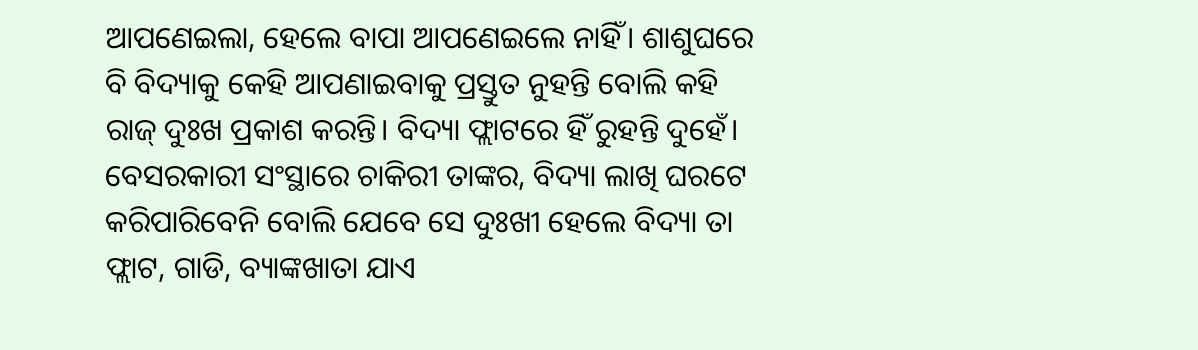ଆପଣେଇଲା, ହେଲେ ବାପା ଆପଣେଇଲେ ନାହିଁ। ଶାଶୁଘରେ ବି ବିଦ୍ୟାକୁ କେହି ଆପଣାଇବାକୁ ପ୍ରସ୍ତୁତ ନୁହନ୍ତି ବୋଲି କହି ରାଜ୍ ଦୁଃଖ ପ୍ରକାଶ କରନ୍ତି। ବିଦ୍ୟା ଫ୍ଲାଟରେ ହିଁ ରୁହନ୍ତି ଦୁହେଁ। ବେସରକାରୀ ସଂସ୍ଥାରେ ଚାକିରୀ ତାଙ୍କର, ବିଦ୍ୟା ଲାଖି ଘରଟେ କରିପାରିବେନି ବୋଲି ଯେବେ ସେ ଦୁଃଖୀ ହେଲେ ବିଦ୍ୟା ତା ଫ୍ଲାଟ, ଗାଡି, ବ୍ୟାଙ୍କଖାତା ଯାଏ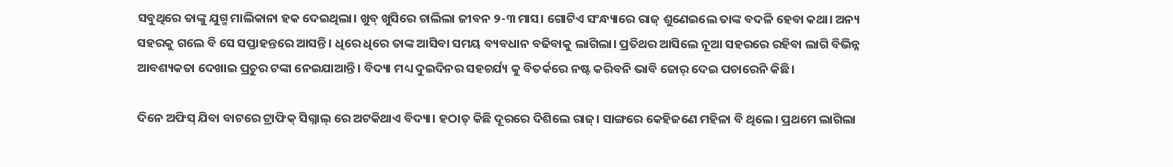ସବୁଥିରେ ତାଙ୍କୁ ଯୁଗ୍ମ ମାଲିକାନା ହକ ଦେଇଥିଲା। ଖୁବ୍ ଖୁସିରେ ଚାଲିଲା ଜୀବନ ୨-୩ ମାସ। ଗୋଟିଏ ସଂନ୍ଧ୍ୟାରେ ରାଜ୍ ଶୁଣେଇଲେ ତାଙ୍କ ବଦଳି ହେବା କଥା। ଅନ୍ୟ ସହରକୁ ଗଲେ ବି ସେ ସପ୍ତାହନ୍ତରେ ଆସନ୍ତି। ଧିରେ ଧିରେ ତାଙ୍କ ଆସିବା ସମୟ ବ୍ୟବଧାନ ବଢିବାକୁ ଲାଗିଲା। ପ୍ରତିଥର ଆସିଲେ ନୂଆ ସହରରେ ରହିବା ଲାଗି ବିଭିନ୍ନ ଆବଶ୍ୟକତା ଦେଖାଇ ପ୍ରଚୁର ଟଙ୍କା ନେଇଯାଆନ୍ତି। ବିଦ୍ୟା ମଧ୍ୟ ଦୁଇଦିନର ସହଚର୍ଯ୍ୟ କୁ ବିତର୍କରେ ନଷ୍ଟ କରିବନି ଭାବି ଜୋର୍ ଦେଇ ପଚାରେନି କିଛି।

ଦିନେ ଅଫିସ୍ ଯିବା ବାଟରେ ଟ୍ରାଫିକ୍ ସିଗ୍ନାଲ୍ ରେ ଅଟକିଥାଏ ବିଦ୍ୟା। ହଠାତ୍ କିଛି ଦୂରରେ ଦିଶିଲେ ରାଜ୍। ସାଙ୍ଗରେ କେହିଜଣେ ମହିଳା ବି ଥିଲେ। ପ୍ରଥମେ ଲାଗିଲା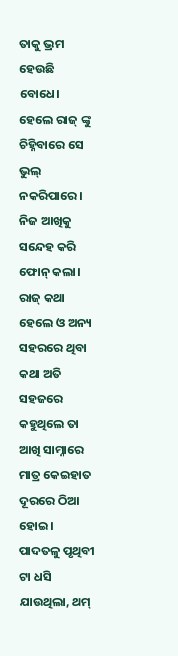ତାକୁ ଭ୍ରମ ହେଉଛି ବୋଧେ। ହେଲେ ରାଜ୍ ଙ୍କୁ ଚିହ୍ନିବାରେ ସେ ଭୁଲ୍ ନକରିପାରେ। ନିଜ ଆଖିକୁ ସନ୍ଦେହ କରି ଫୋନ୍ କଲା। ରାଜ୍ କଥା ହେଲେ ଓ ଅନ୍ୟ ସହରରେ ଥିବା କଥା ଅତି ସହଜରେ କହୁଥିଲେ ତା ଆଖି ସାମ୍ନାରେ ମାତ୍ର କେଇହାତ ଦୂରରେ ଠିଆ ହୋଇ। ପାଦତଳୁ ପୃଥିବୀ ଟା ଧସି ଯାଉଥିଲା, ଥମ୍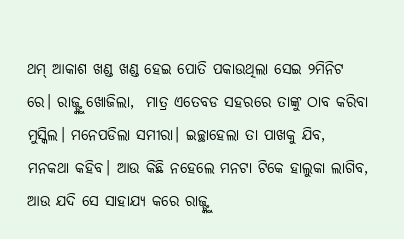ଥମ୍ ଆକାଶ ଖଣ୍ଡ ଖଣ୍ଡ ହେଇ ପୋତି ପକାଉଥିଲା ସେଇ ୨ମିନିଟ ରେ। ରାଜ୍ଙ୍କୁ ଖୋଜିଲା,  ମାତ୍ର ଏତେବଡ ସହରରେ ତାଙ୍କୁ ଠାବ କରିବା ମୁସ୍କିଲ। ମନେପଡିଲା ସମୀରା। ଇଚ୍ଛାହେଲା ତା ପାଖକୁ ଯିବ, ମନକଥା କହିବ। ଆଉ କିଛି ନହେଲେ ମନଟା ଟିକେ ହାଲୁକା ଲାଗିବ, ଆଉ ଯଦି ସେ ସାହାଯ୍ୟ କରେ ରାଜ୍ଙ୍କୁ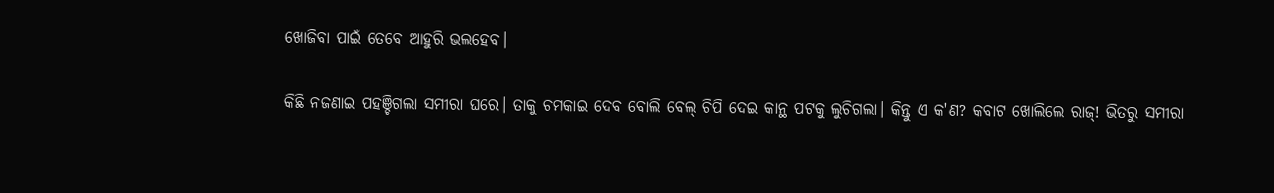ଖୋଜିବା ପାଇଁ ତେବେ ଆହୁରି ଭଲହେବ।

କିଛି ନଜଣାଇ ପହଞ୍ଚିଗଲା ସମୀରା ଘରେ। ତାକୁ ଚମକାଇ ଦେବ ବୋଲି ବେଲ୍ ଚିପି ଦେଇ କାନ୍ଥ ପଟକୁ ଲୁଚିଗଲା। କିନ୍ତୁ ଏ କ'ଣ? କବାଟ ଖୋଲିଲେ ରାଜ୍! ଭିତରୁ ସମୀରା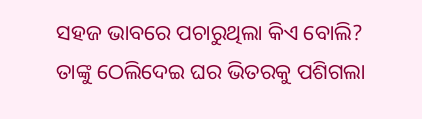ସହଜ ଭାବରେ ପଚାରୁଥିଲା କିଏ ବୋଲି? ତାଙ୍କୁ ଠେଲିଦେଇ ଘର ଭିତରକୁ ପଶିଗଲା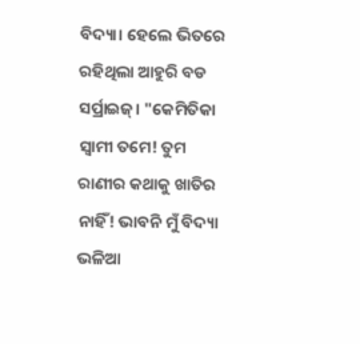ବିଦ୍ୟା। ହେଲେ ଭିତରେ ରହିଥିଲା ଆହୁରି ବଡ ସର୍ପ୍ରାଇଜ୍। "କେମିତିକା ସ୍ବାମୀ ତମେ! ତୁମ ରାଣୀର କଥାକୁ ଖାତିର ନାହିଁ! ଭାବନି ମୁଁ ବିଦ୍ୟା ଭଳିଆ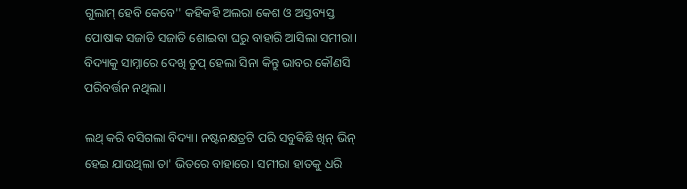ଗୁଲାମ୍ ହେବି କେବେ'' କହିକହି ଅଲରା କେଶ ଓ ଅସ୍ତବ୍ୟସ୍ତ ପୋଷାକ ସଜାଡି ସଜାଡି ଶୋଇବା ଘରୁ ବାହାରି ଆସିଲା ସମୀରା। ବିଦ୍ୟାକୁ ସାମ୍ନାରେ ଦେଖି ଚୁପ୍ ହେଲା ସିନା କିନ୍ତୁ ଭାବର କୌଣସି ପରିବର୍ତ୍ତନ ନଥିଲା।

ଲଥ୍ କରି ବସିଗଲା ବିଦ୍ୟା। ନଷ୍ଟନକ୍ଷତ୍ରଟି ପରି ସବୁକିଛି ଖିନ୍ ଭିନ୍ ହେଇ ଯାଉଥିଲା ତା' ଭିତରେ ବାହାରେ। ସମୀରା ହାତକୁ ଧରି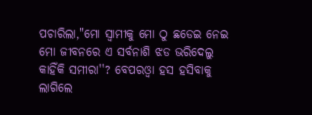ପଚାରିଲା,"ମୋ ସ୍ବାମୀକୁ ମୋ ଠୁ ଛଡେଇ ନେଇ ମୋ ଜୀବନରେ ଏ ସର୍ବନାଶି ଝଡ ଭରିଦେଲୁ କାହିଁକି ସମୀରା''? ବେପରଓ୍ବା ହସ ହସିବାକୁ ଲାଗିଲେ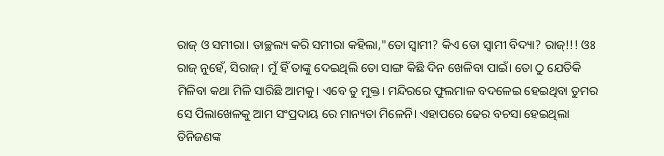ରାଜ୍ ଓ ସମୀରା। ତାଚ୍ଛଲ୍ୟ କରି ସମୀରା କହିଲା,"ତୋ ସ୍ବାମୀ? କିଏ ତୋ ସ୍ବାମୀ ବିଦ୍ୟା? ରାଜ୍!!! ଓଃ ରାଜ୍ ନୁହେଁ, ସିରାଜ୍। ମୁଁ ହିଁ ତାଙ୍କୁ ଦେଇଥିଲି ତୋ ସାଙ୍ଗ କିଛି ଦିନ ଖେଳିବା ପାଇଁ। ତୋ ଠୁ ଯେତିକି ମିଳିବା କଥା ମିଳି ସାରିଛି ଆମକୁ। ଏବେ ତୁ ମୁକ୍ତ। ମନ୍ଦିରରେ ଫୁଲମାଳ ବଦଳେଇ ହେଇଥିବା ତୁମର ସେ ପିଲାଖେଳକୁ ଆମ ସଂପ୍ରଦାୟ ରେ ମାନ୍ୟତା ମିଳେନି। ଏହାପରେ ଢେର ବଚସା ହେଇଥିଲା ତିନିଜଣଙ୍କ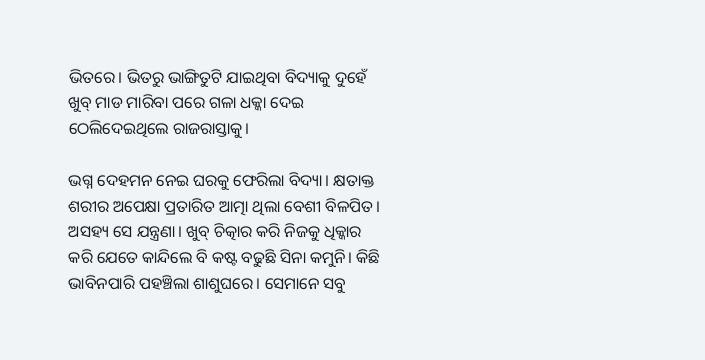ଭିତରେ। ଭିତରୁ ଭାଙ୍ଗିତୁଟି ଯାଇଥିବା ବିଦ୍ୟାକୁ ଦୁହେଁ ଖୁବ୍ ମାଡ ମାରିବା ପରେ ଗଳା ଧକ୍କା ଦେଇ ଠେଲିଦେଇଥିଲେ ରାଜରାସ୍ତାକୁ।

ଭଗ୍ନ ଦେହମନ ନେଇ ଘରକୁ ଫେରିଲା ବିଦ୍ୟା। କ୍ଷତାକ୍ତ ଶରୀର ଅପେକ୍ଷା ପ୍ରତାରିତ ଆତ୍ମା ଥିଲା ବେଶୀ ବିଳପିତ। ଅସହ୍ୟ ସେ ଯନ୍ତ୍ରଣା। ଖୁବ୍ ଚିତ୍କାର କରି ନିଜକୁ ଧିକ୍କାର କରି ଯେତେ କାନ୍ଦିଲେ ବି କଷ୍ଟ ବଢୁଛି ସିନା କମୁନି। କିଛି ଭାବିନପାରି ପହଞ୍ଚିଲା ଶାଶୁଘରେ। ସେମାନେ ସବୁ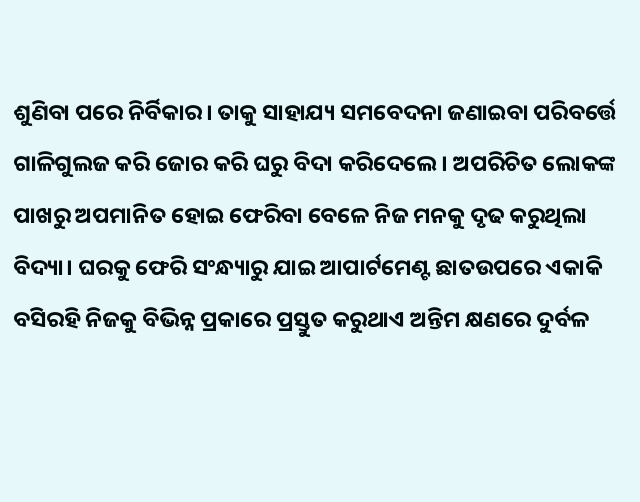ଶୁଣିବା ପରେ ନିର୍ବିକାର। ତାକୁ ସାହାଯ୍ୟ ସମବେଦନା ଜଣାଇବା ପରିବର୍ତ୍ତେ ଗାଳିଗୁଲଜ କରି ଜୋର କରି ଘରୁ ବିଦା କରିଦେଲେ। ଅପରିଚିତ ଲୋକଙ୍କ ପାଖରୁ ଅପମାନିତ ହୋଇ ଫେରିବା ବେଳେ ନିଜ ମନକୁ ଦୃଢ କରୁଥିଲା ବିଦ୍ୟା। ଘରକୁ ଫେରି ସଂନ୍ଧ୍ୟାରୁ ଯାଇ ଆପାର୍ଟମେଣ୍ଟ ଛାତଉପରେ ଏକାକି ବସିରହି ନିଜକୁ ବିଭିନ୍ନ ପ୍ରକାରେ ପ୍ରସ୍ତୁତ କରୁଥାଏ ଅନ୍ତିମ କ୍ଷଣରେ ଦୁର୍ବଳ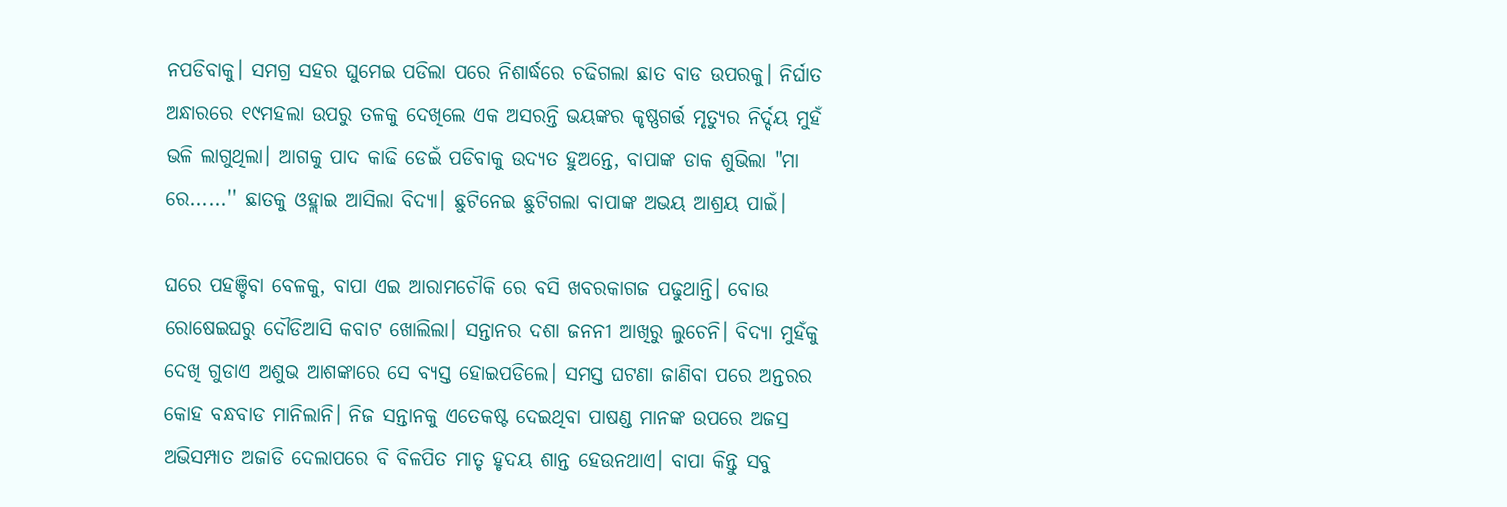ନପଡିବାକୁ। ସମଗ୍ର ସହର ଘୁମେଇ ପଡିଲା ପରେ ନିଶାର୍ଦ୍ଧରେ ଚଢିଗଲା ଛାତ ବାଡ ଉପରକୁ। ନିର୍ଘାତ ଅନ୍ଧାରରେ ୧୯ମହଲା ଉପରୁ ତଳକୁ ଦେଖିଲେ ଏକ ଅସରନ୍ତି ଭୟଙ୍କର କୃଷ୍ଣଗର୍ତ୍ତ ମୃତ୍ୟୁର ନିର୍ଦ୍ଦୟ ମୁହଁ ଭଳି ଲାଗୁଥିଲା। ଆଗକୁ ପାଦ କାଢି ଡେଇଁ ପଡିବାକୁ ଉଦ୍ୟତ ହୁଅନ୍ତେ, ବାପାଙ୍କ ଡାକ ଶୁଭିଲା "ମା ରେ......'' ଛାତକୁ ଓହ୍ଲାଇ ଆସିଲା ବିଦ୍ୟା। ଛୁଟିନେଇ ଛୁଟିଗଲା ବାପାଙ୍କ ଅଭୟ ଆଶ୍ରୟ ପାଇଁ।

ଘରେ ପହଞ୍ଚିବା ବେଳକୁ, ବାପା ଏଇ ଆରାମଚୌକି ରେ ବସି ଖବରକାଗଜ ପଢୁଥାନ୍ତି। ବୋଉ ରୋଷେଇଘରୁ ଦୌଡିଆସି କବାଟ ଖୋଲିଲା। ସନ୍ତାନର ଦଶା ଜନନୀ ଆଖିରୁ ଲୁଚେନି। ବିଦ୍ୟା ମୁହଁକୁ ଦେଖି ଗୁଡାଏ ଅଶୁଭ ଆଶଙ୍କାରେ ସେ ବ୍ୟସ୍ତ ହୋଇପଡିଲେ। ସମସ୍ତ ଘଟଣା ଜାଣିବା ପରେ ଅନ୍ତରର କୋହ ବନ୍ଧବାଡ ମାନିଲାନି। ନିଜ ସନ୍ତାନକୁ ଏତେକଷ୍ଟ ଦେଇଥିବା ପାଷଣ୍ଡ ମାନଙ୍କ ଉପରେ ଅଜସ୍ର ଅଭିସମ୍ପାତ ଅଜାଡି ଦେଲାପରେ ବି ବିଳପିତ ମାତୃ ହୃଦୟ ଶାନ୍ତ ହେଉନଥାଏ। ବାପା କିନ୍ତୁ ସବୁ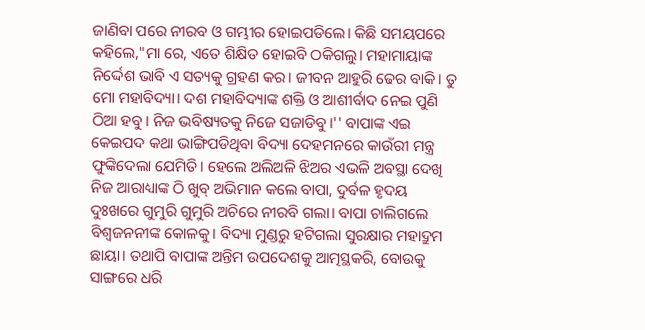ଜାଣିବା ପରେ ନୀରବ ଓ ଗମ୍ଭୀର ହୋଇପଡିଲେ। କିଛି ସମୟପରେ କହିଲେ,"ମା ରେ, ଏତେ ଶିକ୍ଷିତ ହୋଇବି ଠକିଗଲୁ। ମହାମାୟାଙ୍କ ନିର୍ଦ୍ଦେଶ ଭାବି ଏ ସତ୍ୟକୁ ଗ୍ରହଣ କର। ଜୀବନ ଆହୁରି ଢେର ବାକି। ତୁ ମୋ ମହାବିଦ୍ୟା। ଦଶ ମହାବିଦ୍ୟାଙ୍କ ଶକ୍ତି ଓ ଆଶୀର୍ବାଦ ନେଇ ପୁଣି ଠିଆ ହବୁ। ନିଜ ଭବିଷ୍ୟତକୁ ନିଜେ ସଜାଡିବୁ।'' ବାପାଙ୍କ ଏଇ କେଇପଦ କଥା ଭାଙ୍ଗିପଡିଥିବା ବିଦ୍ୟା ଦେହମନରେ କାଉଁରୀ ମନ୍ତ୍ର ଫୁଙ୍କିଦେଲା ଯେମିତି। ହେଲେ ଅଲିଅଳି ଝିଅର ଏଭଳି ଅବସ୍ଥା ଦେଖି ନିଜ ଆରାଧ୍ୟାଙ୍କ ଠି ଖୁବ୍ ଅଭିମାନ କଲେ ବାପା, ଦୁର୍ବଳ ହୃଦୟ ଦୁଃଖରେ ଗୁମୁରି ଗୁମୁରି ଅଚିରେ ନୀରବି ଗଲା। ବାପା ଚାଲିଗଲେ ବିଶ୍ବଜନନୀଙ୍କ କୋଳକୁ। ବିଦ୍ୟା ମୁଣ୍ଡରୁ ହଟିଗଲା ସୁରକ୍ଷାର ମହାଦ୍ରୁମ ଛାୟା। ତଥାପି ବାପାଙ୍କ ଅନ୍ତିମ ଉପଦେଶକୁ ଆତ୍ମସ୍ଥକରି, ବୋଉକୁ ସାଙ୍ଗରେ ଧରି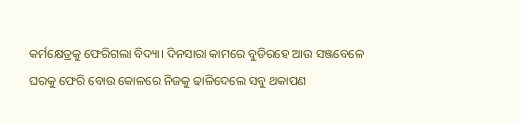କର୍ମକ୍ଷେତ୍ରକୁ ଫେରିଗଲା ବିଦ୍ୟା। ଦିନସାରା କାମରେ ବୁଡିରହେ ଆଉ ସଞ୍ଜବେଳେ ଘରକୁ ଫେରି ବୋଉ କୋଳରେ ନିଜକୁ ଢାଳିଦେଲେ ସବୁ ଥକାପଣ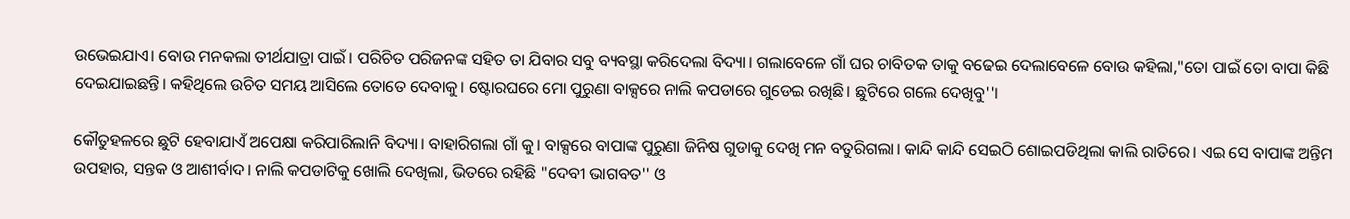ଉଭେଇଯାଏ। ବୋଉ ମନକଲା ତୀର୍ଥଯାତ୍ରା ପାଇଁ। ପରିଚିତ ପରିଜନଙ୍କ ସହିତ ତା ଯିବାର ସବୁ ବ୍ୟବସ୍ଥା କରିଦେଲା ବିଦ୍ୟା। ଗଲାବେଳେ ଗାଁ ଘର ଚାବିତକ ତାକୁ ବଢେଇ ଦେଲାବେଳେ ବୋଉ କହିଲା,"ତୋ ପାଇଁ ତୋ ବାପା କିଛି ଦେଇଯାଇଛନ୍ତି। କହିଥିଲେ ଉଚିତ ସମୟ ଆସିଲେ ତୋତେ ଦେବାକୁ। ଷ୍ଟୋରଘରେ ମୋ ପୁରୁଣା ବାକ୍ସରେ ନାଲି କପଡାରେ ଗୁଡେଇ ରଖିଛି। ଛୁଟିରେ ଗଲେ ଦେଖିବୁ''।

କୌତୁହଳରେ ଛୁଟି ହେବାଯାଏଁ ଅପେକ୍ଷା କରିପାରିଲାନି ବିଦ୍ୟା। ବାହାରିଗଲା ଗାଁ କୁ। ବାକ୍ସରେ ବାପାଙ୍କ ପୁରୁଣା ଜିନିଷ ଗୁଡାକୁ ଦେଖି ମନ ବତୁରିଗଲା। କାନ୍ଦି କାନ୍ଦି ସେଇଠି ଶୋଇପଡିଥିଲା କାଲି ରାତିରେ। ଏଇ ସେ ବାପାଙ୍କ ଅନ୍ତିମ ଉପହାର, ସନ୍ତକ ଓ ଆଶୀର୍ବାଦ। ନାଲି କପଡାଟିକୁ ଖୋଲି ଦେଖିଲା, ଭିତରେ ରହିଛି "ଦେବୀ ଭାଗବତ'' ଓ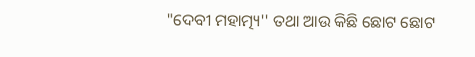"ଦେବୀ ମହାତ୍ମ୍ୟ'' ତଥା ଆଉ କିଛି ଛୋଟ ଛୋଟ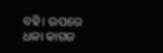ବହି। ଉପରେ ଧଳା କାଗଜ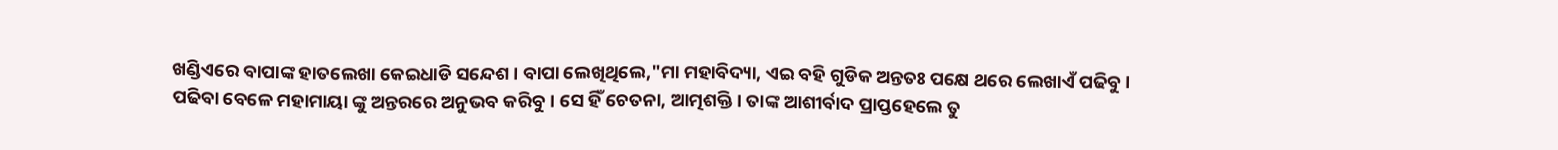ଖଣ୍ଡିଏରେ ବାପାଙ୍କ ହାତଲେଖା କେଇଧାଡି ସନ୍ଦେଶ। ବାପା ଲେଖିଥିଲେ,"ମା ମହାବିଦ୍ୟା, ଏଇ ବହି ଗୁଡିକ ଅନ୍ତତଃ ପକ୍ଷେ ଥରେ ଲେଖାଏଁ ପଢିବୁ। ପଢିବା ବେଳେ ମହାମାୟା ଙ୍କୁ ଅନ୍ତରରେ ଅନୁଭବ କରିବୁ। ସେ ହିଁ ଚେତନା, ଆତ୍ମଶକ୍ତି। ତାଙ୍କ ଆଶୀର୍ବାଦ ପ୍ରାପ୍ତହେଲେ ତୁ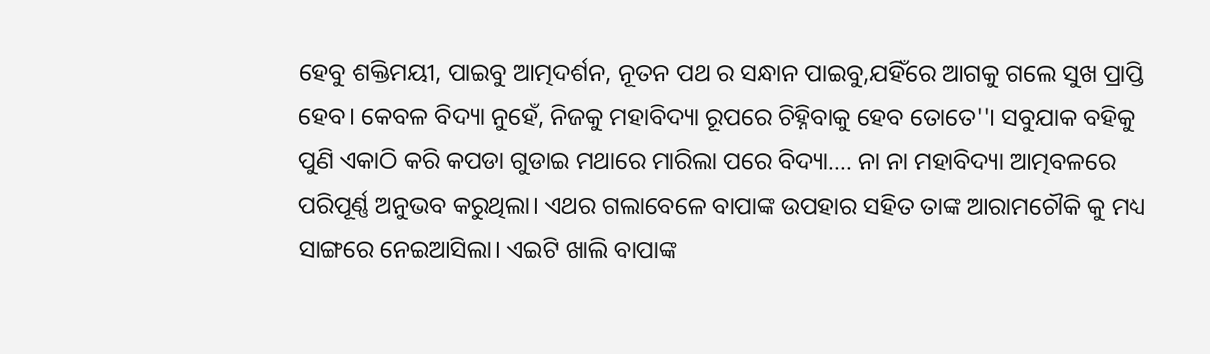ହେବୁ ଶକ୍ତିମୟୀ, ପାଇବୁ ଆତ୍ମଦର୍ଶନ, ନୂତନ ପଥ ର ସନ୍ଧାନ ପାଇବୁ,ଯହିଁରେ ଆଗକୁ ଗଲେ ସୁଖ ପ୍ରାପ୍ତି ହେବ। କେବଳ ବିଦ୍ୟା ନୁହେଁ, ନିଜକୁ ମହାବିଦ୍ୟା ରୂପରେ ଚିହ୍ନିବାକୁ ହେବ ତୋତେ''। ସବୁଯାକ ବହିକୁ ପୁଣି ଏକାଠି କରି କପଡା ଗୁଡାଇ ମଥାରେ ମାରିଲା ପରେ ବିଦ୍ୟା.... ନା ନା ମହାବିଦ୍ୟା ଆତ୍ମବଳରେ ପରିପୂର୍ଣ୍ଣ ଅନୁଭବ କରୁଥିଲା। ଏଥର ଗଲାବେଳେ ବାପାଙ୍କ ଉପହାର ସହିତ ତାଙ୍କ ଆରାମଚୌକି କୁ ମଧ୍ୟ ସାଙ୍ଗରେ ନେଇଆସିଲା। ଏଇଟି ଖାଲି ବାପାଙ୍କ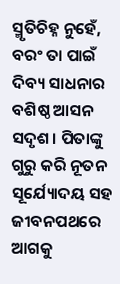ସ୍ମୃତିଚିହ୍ନ ନୁହେଁ, ବରଂ ତା ପାଇଁ ଦିବ୍ୟ ସାଧନାର ବଶିଷ୍ଠ ଆସନ ସଦୃଶ। ପିତାଙ୍କୁ ଗୁରୁ କରି ନୂତନ ସୂର୍ଯ୍ୟୋଦୟ ସହ ଜୀବନପଥରେ ଆଗକୁ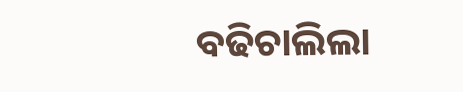ବଢିଚାଲିଲା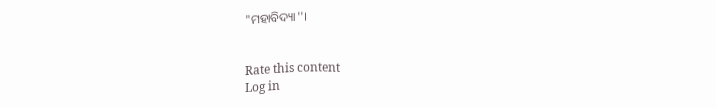"ମହାବିଦ୍ୟା''।


Rate this content
Log in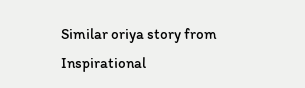Similar oriya story from Inspirational